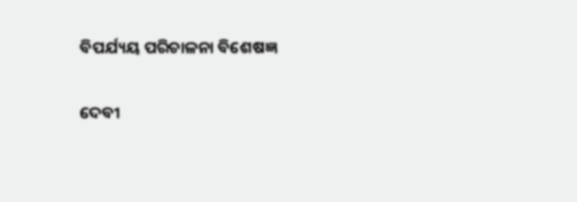ବିପର୍ଯ୍ୟୟ ପରିଚାଳନା ବିଶେଷଜ୍ଞ

ଦେବୀ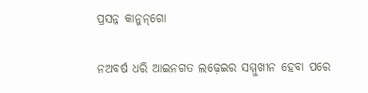ପ୍ରସନ୍ନ କାନୁନ୍‌ଗୋ

ନଅବର୍ଷ ଧରି ଆଇନଗତ ଲଢ଼େଇର ସମ୍ମୁଖୀନ ହେବା ପରେ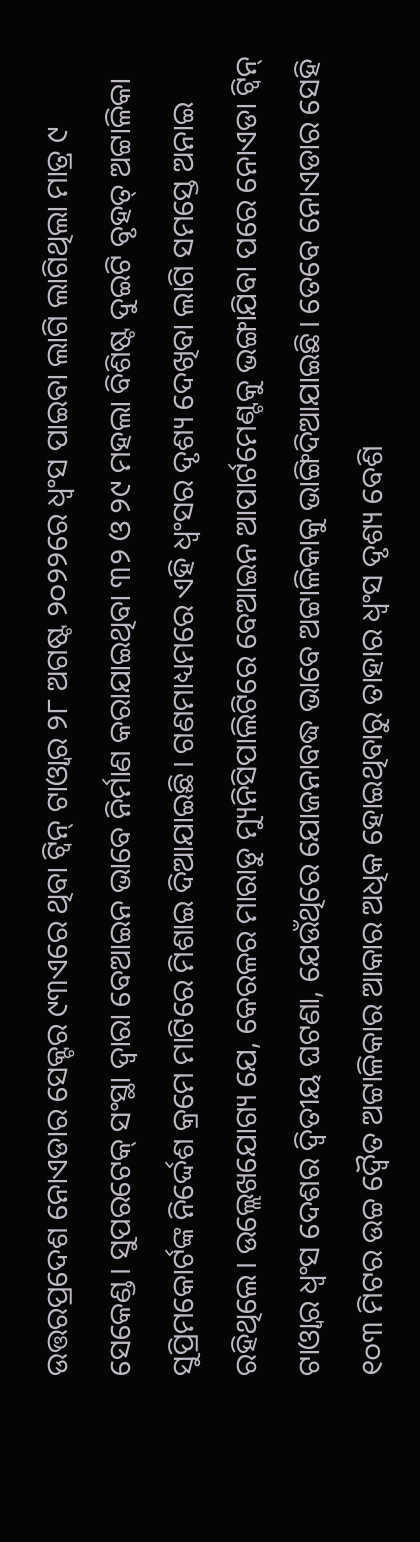ଉତ୍ତରପ୍ରଦେଶ ନୋଏଡାର ସେକ୍ଟର ୯୩ଏରେ ଥିବା ଟ୍ବିନ୍‌ ଟାଓ୍ବାର ୨୮ ଅଗଷ୍ଟ ୨୦୨୨ରେ ଧ୍ୱଂସ ପାଇବା ଲାଗି ଲାଗିଥିଲା ମାତ୍ର ୯ ସେକେଣ୍ଡ। ସୁପରଟେକ୍‌ ସଂସ୍ଥା ଦ୍ୱାରା ବେଆଇନ ଭାବେ ନିର୍ମାଣ କରାଯାଇଥିବା ୩୨ ଓ ୨୯ ମହଲା ବିଶିଷ୍ଟ ଦୁଇଟି ବୃହତ୍‌ ଅଟ୍ଟାଳିକା ସୁପ୍ରିମକୋର୍ଟଙ୍କ ନିର୍ଦ୍ଦେଶ କ୍ରମେ ମାଟିରେ ମିଶାଇ ଦିଆଯାଇଛି। ଗଣମାଧ୍ୟମରେ ଏହି ଧ୍ୱଂସର ଦୃଶ୍ୟ ଦେଖିବା ଲାଗି ସମସ୍ତେ ଅନାଇ ରହିଥିଲେ। ଉଲ୍ଲେଖଯୋଗ୍ୟ ଯେ, କେରଳର ମାରାଡୁ ମ୍ୟୁନିସିପାଲିଟିରେ ବେଆଇନ ଆପାର୍ଟମେଣ୍ଟକୁ ଭଙ୍ଗାଯିବା ପରେ ନୋଏଡା ଟ୍ବିନ୍‌ ଟାଓ୍ବାର ଧ୍ୱଂସ ଦେଶର ଦ୍ୱିତୀୟ ଘଟଣା, ଯେଉଁଥିରେ ଯୋଜନାବଦ୍ଧ ଭାବେ ଅଟ୍ଟାଳିକାକୁ ଭାଙ୍ଗିଦିଆଯାଇଛି। ତେବେ ନୋଏଡାର ସେହି ୧୦୩ ମିଟର ଉଚ୍ଚ ଦ୍ୱୈତ ଅଟ୍ଟାଳିକାର ଆକାର ଅଧିକ ହୋଇଥିବାରୁ ତାହାର ଧ୍ୱଂସ ଦୃଶ୍ୟ ବେଶି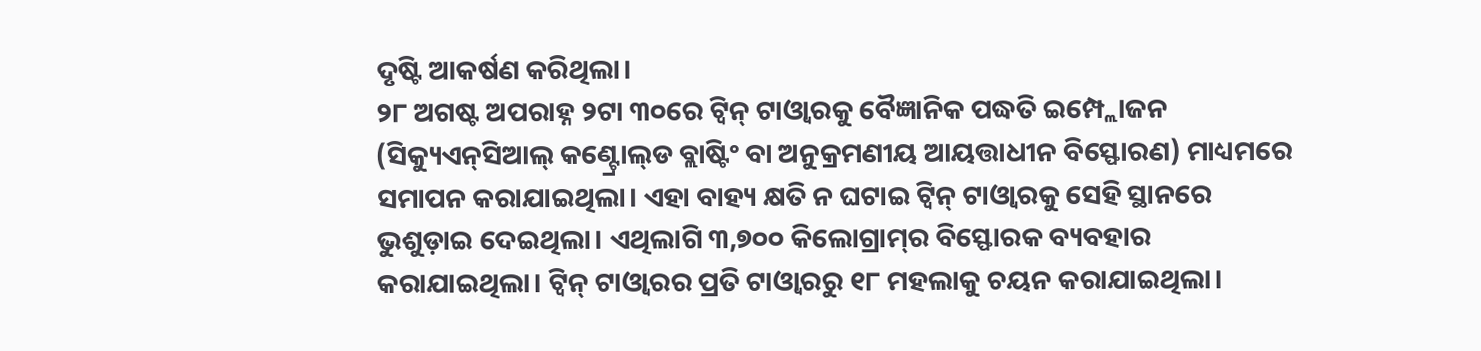ଦୃଷ୍ଟି ଆକର୍ଷଣ କରିଥିଲା।
୨୮ ଅଗଷ୍ଟ ଅପରାହ୍ନ ୨ଟା ୩୦ରେ ଟ୍ବିନ୍‌ ଟାଓ୍ବାରକୁ ବୈଜ୍ଞାନିକ ପଦ୍ଧତି ଇମ୍ପ୍ଲୋଜନ (ସିକ୍ୟୁଏନ୍‌ସିଆଲ୍‌ କଣ୍ଟ୍ରୋଲ୍‌ଡ ବ୍ଲାଷ୍ଟିଂ ବା ଅନୁକ୍ରମଣୀୟ ଆୟତ୍ତାଧୀନ ବିସ୍ଫୋରଣ) ମାଧ୍ୟମରେ ସମାପନ କରାଯାଇଥିଲା। ଏହା ବାହ୍ୟ କ୍ଷତି ନ ଘଟାଇ ଟ୍ବିନ୍‌ ଟାଓ୍ବାରକୁ ସେହି ସ୍ଥାନରେ ଭୁଶୁଡ଼ାଇ ଦେଇଥିଲା। ଏଥିଲାଗି ୩,୭୦୦ କିଲୋଗ୍ରାମ୍‌ର ବିସ୍ଫୋରକ ବ୍ୟବହାର କରାଯାଇଥିଲା। ଟ୍ବିନ୍‌ ଟାଓ୍ବାରର ପ୍ରତି ଟାଓ୍ବାରରୁ ୧୮ ମହଲାକୁ ଚୟନ କରାଯାଇଥିଲା।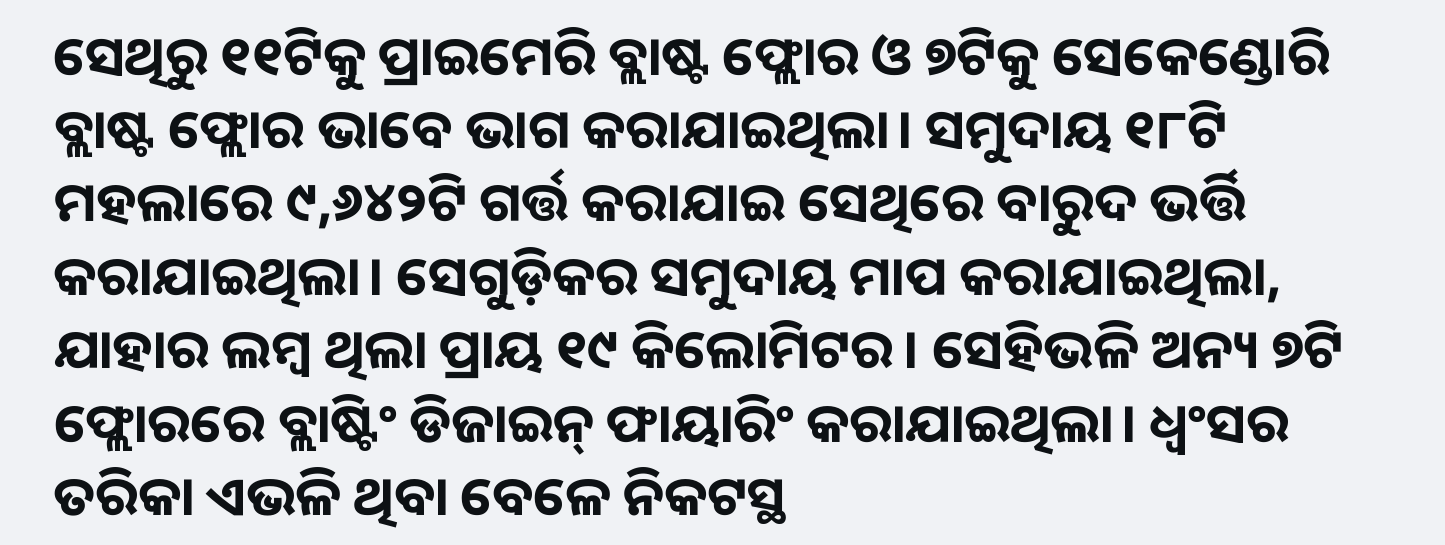ସେଥିରୁ ୧୧ଟିକୁ ପ୍ରାଇମେରି ବ୍ଲାଷ୍ଟ ଫ୍ଲୋର ଓ ୭ଟିକୁ ସେକେଣ୍ଡୋରି ବ୍ଲାଷ୍ଟ ଫ୍ଲୋର ଭାବେ ଭାଗ କରାଯାଇଥିଲା। ସମୁଦାୟ ୧୮ଟି ମହଲାରେ ୯,୬୪୨ଟି ଗର୍ତ୍ତ କରାଯାଇ ସେଥିରେ ବାରୁଦ ଭର୍ତ୍ତି କରାଯାଇଥିଲା। ସେଗୁଡ଼ିକର ସମୁଦାୟ ମାପ କରାଯାଇଥିଲା, ଯାହାର ଲମ୍ବ ଥିଲା ପ୍ରାୟ ୧୯ କିଲୋମିଟର। ସେହିଭଳି ଅନ୍ୟ ୭ଟି ଫ୍ଲୋରରେ ବ୍ଲାଷ୍ଟିଂ ଡିଜାଇନ୍‌ ଫାୟାରିଂ କରାଯାଇଥିଲା। ଧ୍ୱଂସର ତରିକା ଏଭଳି ଥିବା ବେଳେ ନିକଟସ୍ଥ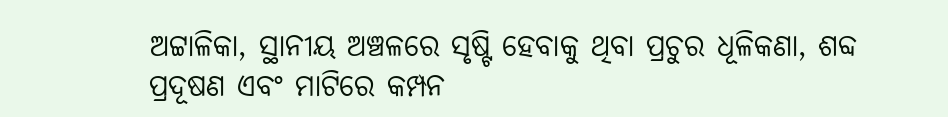ଅଟ୍ଟାଳିକା, ସ୍ଥାନୀୟ ଅଞ୍ଚଳରେ ସୃଷ୍ଟି ହେବାକୁ ଥିବା ପ୍ରଚୁର ଧୂଳିକଣା, ଶବ୍ଦ ପ୍ରଦୂଷଣ ଏବଂ ମାଟିରେ କମ୍ପନ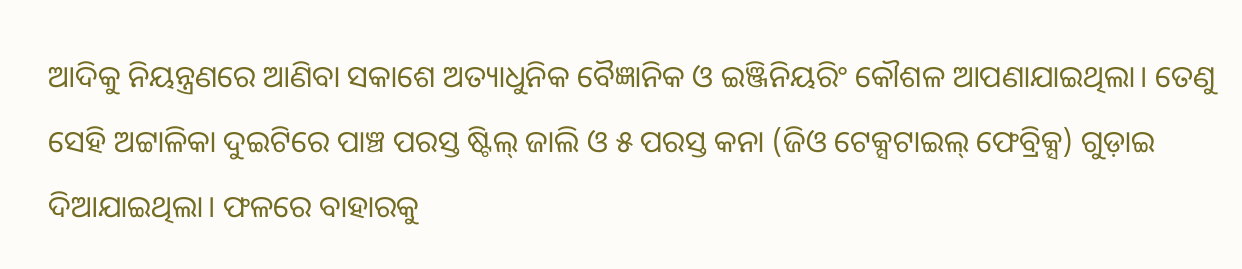ଆଦିକୁ ନିୟନ୍ତ୍ରଣରେ ଆଣିବା ସକାଶେ ଅତ୍ୟାଧୁନିକ ବୈଜ୍ଞାନିକ ଓ ଇଞ୍ଜିନିୟରିଂ କୌଶଳ ଆପଣାଯାଇଥିଲା। ତେଣୁ ସେହି ଅଟ୍ଟାଳିକା ଦୁଇଟିରେ ପାଞ୍ଚ ପରସ୍ତ ଷ୍ଟିଲ୍‌ ଜାଲି ଓ ୫ ପରସ୍ତ କନା (ଜିଓ ଟେକ୍ସଟାଇଲ୍‌ ଫେବ୍ରିକ୍ସ) ଗୁଡ଼ାଇ ଦିଆଯାଇଥିଲା। ଫଳରେ ବାହାରକୁ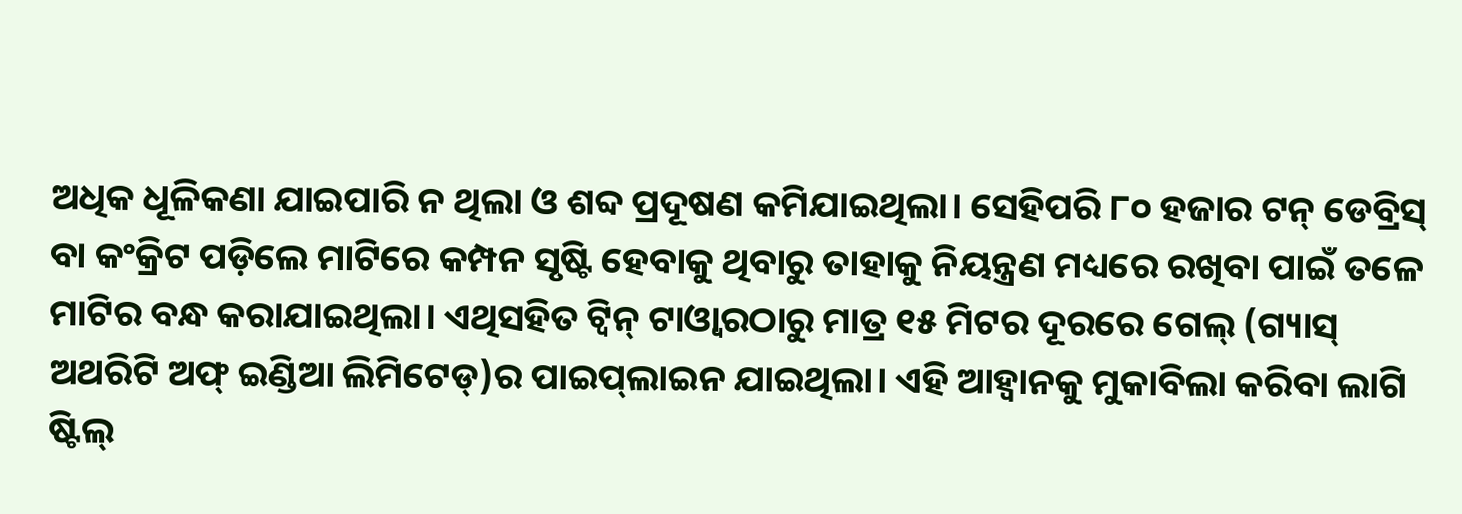ଅଧିକ ଧୂଳିକଣା ଯାଇପାରି ନ ଥିଲା ଓ ଶବ୍ଦ ପ୍ରଦୂଷଣ କମିଯାଇଥିଲା। ସେହିପରି ୮୦ ହଜାର ଟନ୍‌ ଡେବ୍ରିସ୍‌ ବା କଂକ୍ରିଟ ପଡ଼ିଲେ ମାଟିରେ କମ୍ପନ ସୃଷ୍ଟି ହେବାକୁ ଥିବାରୁ ତାହାକୁ ନିୟନ୍ତ୍ରଣ ମଧ୍ୟରେ ରଖିବା ପାଇଁ ତଳେ ମାଟିର ବନ୍ଧ କରାଯାଇଥିଲା। ଏଥିସହିତ ଟ୍ବିନ୍‌ ଟାଓ୍ବାରଠାରୁ ମାତ୍ର ୧୫ ମିଟର ଦୂରରେ ଗେଲ୍‌ (ଗ୍ୟାସ୍‌ ଅଥରିଟି ଅଫ୍‌ ଇଣ୍ଡିଆ ଲିମିଟେଡ୍‌)ର ପାଇପ୍‌ଲାଇନ ଯାଇଥିଲା। ଏହି ଆହ୍ବାନକୁ ମୁକାବିଲା କରିବା ଲାଗି ଷ୍ଟିଲ୍‌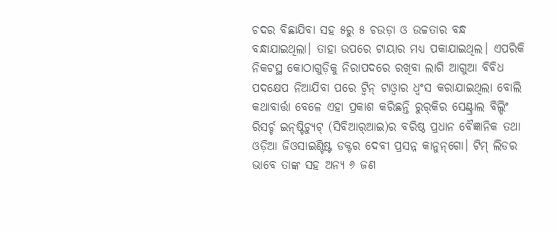ଚଦର ବିଛାଯିବା ସହ ୫ରୁ ୫ ଚଉଡ଼ା ଓ ଉଚ୍ଚତାର ବନ୍ଧ ବନ୍ଧାଯାଇଥିଲା। ତାହା ଉପରେ ଟାୟାର ମଧ୍ୟ ପକାଯାଇଥିଲ। ଏପରିକି ନିକଟସ୍ଥ କୋଠାଗୁଡ଼ିକୁ ନିରାପଦରେ ରଖିବା ଲାଗି ଆଗୁଆ ବିବିଧ ପଦକ୍ଷେପ ନିଆଯିବା ପରେ ଟ୍ବିନ୍‌ ଟାଓ୍ବାର ଧ୍ୱଂସ କରାଯାଇଥିଲା ବୋଲି କଥାବାର୍ତ୍ତା ବେଳେ ଏହା ପ୍ରକାଶ କରିଛନ୍ତି ରୁର୍‌କିର ସେଣ୍ଟ୍ରାଲ ବିଲ୍ଡିଂ ରିସର୍ଚ୍ଚ ଇନ୍‌ଷ୍ଟିଚ୍ୟୁଟ୍‌ (ସିବିଆର୍‌ଆଇ)ର ବରିଷ୍ଠ ପ୍ରଧାନ ବୈଜ୍ଞାନିକ ତଥା ଓଡ଼ିଆ ଜିଓସାଇଣ୍ଟିଷ୍ଟ ଡକ୍ଟର ଦେବୀ ପ୍ରସନ୍ନ କାନୁନ୍‌ଗୋ। ଟିମ୍‌ ଲିଡର ଭାବେ ତାଙ୍କ ସହ ଅନ୍ୟ ୬ ଜଣ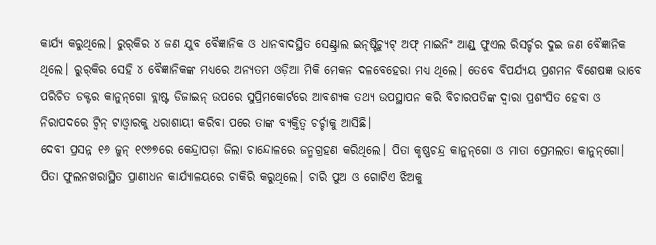କାର୍ଯ୍ୟ କରୁଥିଲେ। ରୁର୍‌କିର ୪ ଜଣ ଯୁବ ବୈଜ୍ଞାନିକ ଓ ଧାନବାଦସ୍ଥିତ ସେଣ୍ଟ୍ରାଲ ଇନ୍‌ଷ୍ଟିଚ୍ୟୁଟ୍‌ ଅଫ୍‌ ମାଇନିଂ ଆଣ୍ଡ୍‌ ଫୁଏଲ ରିସର୍ଚ୍ଚର ଦୁଇ ଜଣ ବୈଜ୍ଞାନିକ ଥିଲେ। ରୁର୍‌କିର ସେହି ୪ ବୈଜ୍ଞାନିକଙ୍କ ମଧ୍ୟରେ ଅନ୍ୟତମ ଓଡ଼ିଆ ମିକି ମେକନ ଦଳବେହେରା ମଧ୍ୟ ଥିଲେ। ତେବେ ବିପର୍ଯ୍ୟୟ ପ୍ରଶମନ ବିଶେଷଜ୍ଞ ଭାବେ ପରିଚିତ ଡକ୍ଟର କାନୁନ୍‌ଗୋ ବ୍ଲାଷ୍ଟ ଡିଜାଇନ୍‌ ଉପରେ ସୁପ୍ରିମକୋର୍ଟରେ ଆବଶ୍ୟକ ତଥ୍ୟ ଉପସ୍ଥାପନ କରି ବିଚାରପତିଙ୍କ ଦ୍ୱାରା ପ୍ରଶଂସିତ ହେବା ଓ ନିରାପଦରେ ଟ୍ବିନ୍‌ ଟାଓ୍ବାରକୁ ଧରାଶାୟୀ କରିବା ପରେ ତାଙ୍କ ବ୍ୟକ୍ତିତ୍ୱ ଚର୍ଚ୍ଚାକୁ ଆସିଛି।
ଦେବୀ ପ୍ରସନ୍ନ ୧୬ ଜୁନ୍‌ ୧୯୬୭ରେ କେନ୍ଦ୍ରାପଡ଼ା ଜିଲା ଚାନ୍ଦୋଳରେ ଜନ୍ମଗ୍ରହଣ କରିଥିଲେ। ପିତା କୃଷ୍ଣଚନ୍ଦ୍ର କାନୁନ୍‌ଗୋ ଓ ମାତା ପ୍ରେମଲତା କାନୁନ୍‌ଗୋ। ପିତା ଫୁଲନଖରାସ୍ଥିତ ପ୍ରାଣୀଧନ କାର୍ଯ୍ୟାଳୟରେ ଚାକିରି କରୁଥିଲେ। ଚାରି ପୁଅ ଓ ଗୋଟିଏ ଝିଅକୁ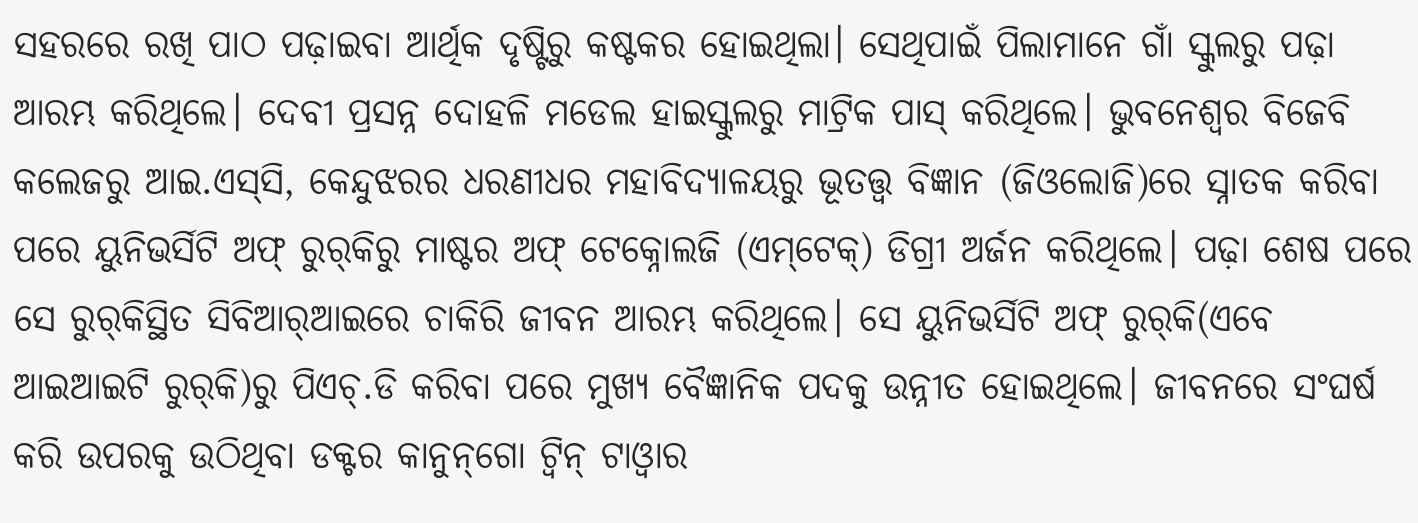ସହରରେ ରଖି ପାଠ ପଢ଼ାଇବା ଆର୍ଥିକ ଦୃଷ୍ଟିରୁ କଷ୍ଟକର ହୋଇଥିଲା। ସେଥିପାଇଁ ପିଲାମାନେ ଗାଁ ସ୍କୁଲରୁ ପଢ଼ା ଆରମ୍ଭ କରିଥିଲେ। ଦେବୀ ପ୍ରସନ୍ନ ଦୋହଳି ମଡେଲ ହାଇସ୍କୁଲରୁ ମାଟ୍ରିକ ପାସ୍‌ କରିଥିଲେ। ଭୁବନେଶ୍ୱର ବିଜେବି କଲେଜରୁ ଆଇ.ଏସ୍‌ସି, କେନ୍ଦୁଝରର ଧରଣୀଧର ମହାବିଦ୍ୟାଳୟରୁ ଭୂତତ୍ତ୍ୱ ବିଜ୍ଞାନ (ଜିଓଲୋଜି)ରେ ସ୍ନାତକ କରିବା ପରେ ୟୁନିଭର୍ସିଟି ଅଫ୍‌ ରୁର୍‌କିରୁ ମାଷ୍ଟର ଅଫ୍‌ ଟେକ୍ନୋଲଜି (ଏମ୍‌ଟେକ୍‌) ଡିଗ୍ରୀ ଅର୍ଜନ କରିଥିଲେ। ପଢ଼ା ଶେଷ ପରେ ସେ ରୁର୍‌କିସ୍ଥିତ ସିବିଆର୍‌ଆଇରେ ଚାକିରି ଜୀବନ ଆରମ୍ଭ କରିଥିଲେ। ସେ ୟୁନିଭର୍ସିଟି ଅଫ୍‌ ରୁର୍‌କି(ଏବେ ଆଇଆଇଟି ରୁର୍‌କି)ରୁ ପିଏଚ୍‌.ଡି କରିବା ପରେ ମୁଖ୍ୟ ବୈଜ୍ଞାନିକ ପଦକୁ ଉନ୍ନୀତ ହୋଇଥିଲେ। ଜୀବନରେ ସଂଘର୍ଷ କରି ଉପରକୁ ଉଠିଥିବା ଡକ୍ଟର କାନୁନ୍‌ଗୋ ଟ୍ବିନ୍‌ ଟାଓ୍ବାର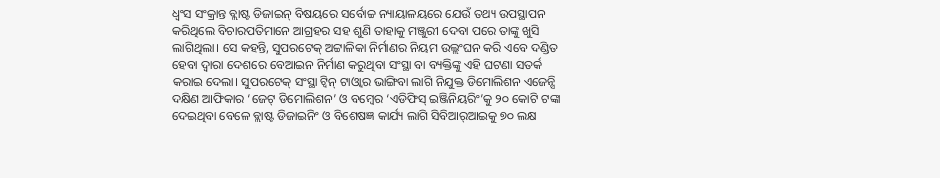ଧ୍ୱଂସ ସଂକ୍ରାନ୍ତ ବ୍ଲାଷ୍ଟ ଡିଜାଇନ୍‌ ବିଷୟରେ ସର୍ବୋଚ୍ଚ ନ୍ୟାୟାଳୟରେ ଯେଉଁ ତଥ୍ୟ ଉପସ୍ଥାପନ କରିଥିଲେ ବିଚାରପତିମାନେ ଆଗ୍ରହର ସହ ଶୁଣି ତାହାକୁ ମଞ୍ଜୁରୀ ଦେବା ପରେ ତାଙ୍କୁ ଖୁସି ଲାଗିଥିଲା। ସେ କହନ୍ତି, ସୁପରଟେକ୍‌ ଅଟ୍ଟାଳିକା ନିର୍ମାଣର ନିୟମ ଉଲ୍ଲଂଘନ କରି ଏବେ ଦଣ୍ଡିତ ହେବା ଦ୍ୱାରା ଦେଶରେ ବେଆଇନ ନିର୍ମାଣ କରୁଥିବା ସଂସ୍ଥା ବା ବ୍ୟକ୍ତିଙ୍କୁ ଏହି ଘଟଣା ସତର୍କ କରାଇ ଦେଲା। ସୁପରଟେକ୍‌ ସଂସ୍ଥା ଟ୍ବିନ୍‌ ଟାଓ୍ବାର ଭାଙ୍ଗିବା ଲାଗି ନିଯୁକ୍ତ ଡିମୋଲିଶନ ଏଜେନ୍ସି ଦକ୍ଷିଣ ଆଫିକାର ‘ଜେଟ୍‌ ଡିମୋଲିଶନ’ ଓ ବମ୍ବେର ‘ଏଡିଫିସ୍‌ ଇଞ୍ଜିନିୟରିଂ’କୁ ୨୦ କୋଟି ଟଙ୍କା ଦେଇଥିବା ବେଳେ ବ୍ଲାଷ୍ଟ ଡିଜାଇନିଂ ଓ ବିଶେଷଜ୍ଞ କାର୍ଯ୍ୟ ଲାଗି ସିବିଆର୍‌ଆଇକୁ ୭୦ ଲକ୍ଷ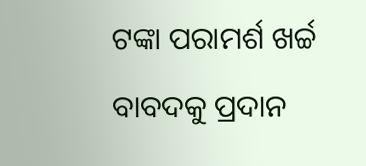ଟଙ୍କା ପରାମର୍ଶ ଖର୍ଚ୍ଚ ବାବଦକୁ ପ୍ରଦାନ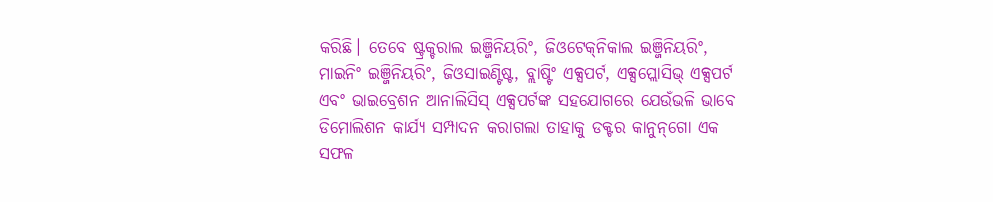କରିଛି। ତେବେ ଷ୍ଟ୍ରକ୍ଚରାଲ ଇଞ୍ଜିନିୟରିଂ, ଜିଓଟେକ୍‌ନିକାଲ ଇଞ୍ଜିନିୟରିଂ, ମାଇନିଂ ଇଞ୍ଜିନିୟରିଂ, ଜିଓସାଇଣ୍ଟିଷ୍ଟ, ବ୍ଲାଷ୍ଟିଂ ଏକ୍ସପର୍ଟ, ଏକ୍ସପ୍ଲୋସିଭ୍‌ ଏକ୍ସପର୍ଟ ଏବଂ ଭାଇବ୍ରେଶନ ଆନାଲିସିସ୍‌ ଏକ୍ସପର୍ଟଙ୍କ ସହଯୋଗରେ ଯେଉଁଭଳି ଭାବେ ଡିମୋଲିଶନ କାର୍ଯ୍ୟ ସମ୍ପାଦନ କରାଗଲା ତାହାକୁ ଡକ୍ଟର କାନୁନ୍‌ଗୋ ଏକ ସଫଳ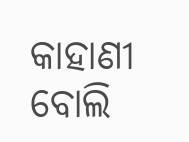କାହାଣୀ ବୋଲି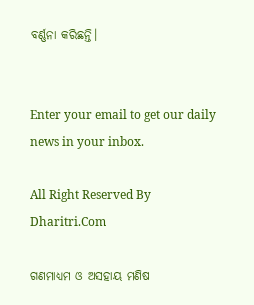ବର୍ଣ୍ଣନା କରିଛନ୍ତି।


Enter your email to get our daily news in your inbox.

All Right Reserved By Dharitri.Com

ଗଣମାଧ୍ୟମ ଓ ଅସହାୟ ମଣିଷ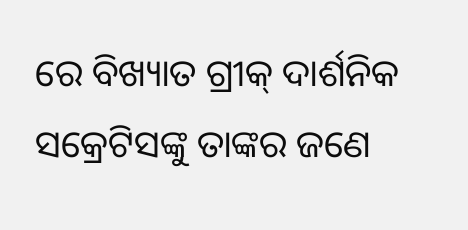ରେ ବିଖ୍ୟାତ ଗ୍ରୀକ୍‌ ଦାର୍ଶନିକ ସକ୍ରେଟିସଙ୍କୁ ତାଙ୍କର ଜଣେ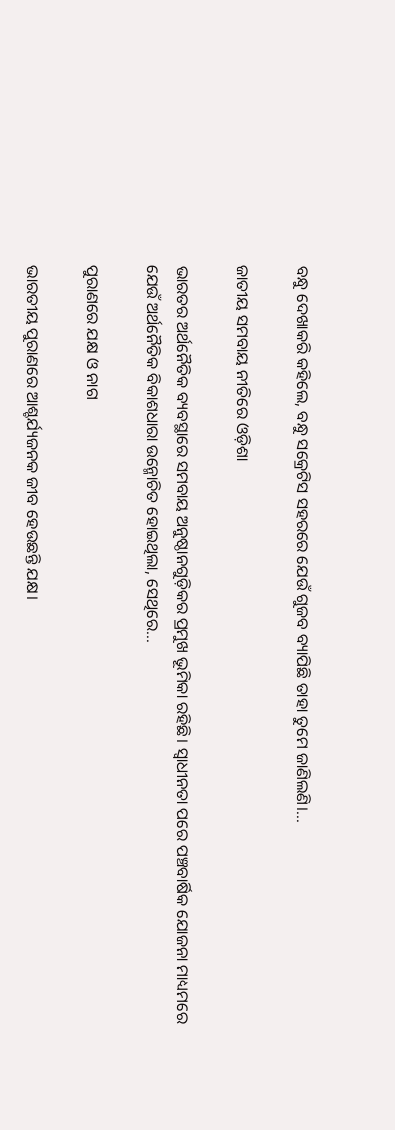ବନ୍ଧୁ ଦେଖାକରି କହିଲେ, ବନ୍ଧୁ ସକ୍ରେଟିସ ସହରରେ ଯେଉଁ ଗୁଜବ ବ୍ୟାପିଛି ତାହା ତୁମେ ଜାଣିଲଣି।...

ଜାତୀୟ ସମବାୟ ନୀତିରେ ଓଡ଼ିଶା

ଭାରତର ଅର୍ଥନୈତିକ ବ୍ୟବସ୍ଥାରେ ସମବାୟ ଅନୁଷ୍ଠାନଗୁଡ଼ିକର ପ୍ରମୁଖ ଭୂମିକା ରହିଛି। ସ୍ବାଧୀନତା ପରେ ପଞ୍ଚବାର୍ଷିକ ଯୋଜନା ମାଧ୍ୟମରେ ଯେଉଁ ଅର୍ଥନୈତିକ ବିକାଶଧାରା ଉନ୍ମୋଚିତ ହୋଇଥିଲା, ସେଥିରେ...

ପୁରାଣରେ ଯକ୍ଷ ଓ ନାଗ

ଭାରତୀୟ ପୁରାଣରେ ଆଶ୍ଚର୍ଯ୍ୟଜନକ ଜୀବ ହେଉଛନ୍ତି ଯକ୍ଷ।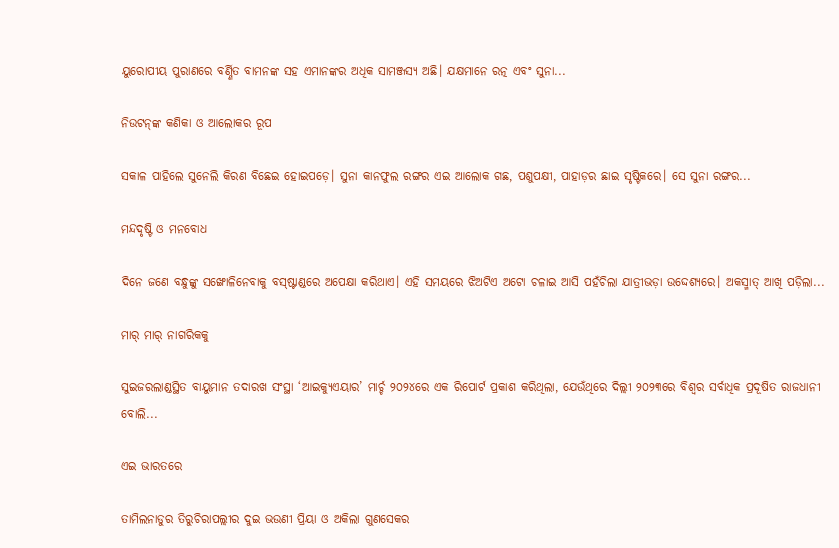ୟୁରୋପୀୟ ପୁରାଣରେ ବର୍ଣ୍ଣିତ ବାମନଙ୍କ ସହ ଏମାନଙ୍କର ଅଧିକ ସାମଞ୍ଜସ୍ୟ ଅଛି। ଯକ୍ଷମାନେ ରତ୍ନ ଏବଂ ସୁନା...

ନିଉଟନ୍‌ଙ୍କ କଣିକା ଓ ଆଲୋକର ରୂପ

ସକାଳ ପାହିଲେ ସୁନେଲି କିରଣ ବିଛେଇ ହୋଇପଡ଼େ। ସୁନା କାନଫୁଲ ରଙ୍ଗର ଏଇ ଆଲୋକ ଗଛ, ପଶୁପକ୍ଷୀ, ପାହାଡ଼ର ଛାଇ ସୃଷ୍ଟିକରେ। ସେ ସୁନା ରଙ୍ଗର...

ମନ୍ଦଦୃଷ୍ଟି ଓ ମନବୋଧ

ଦିନେ ଜଣେ ବନ୍ଧୁଙ୍କୁ ସଙ୍ଖୋଳିନେବାକୁ ବସ୍‌ଷ୍ଟାଣ୍ଡରେ ଅପେକ୍ଷା କରିଥାଏ। ଏହି ସମୟରେ ଝିଅଟିଏ ଅଟୋ ଚଳାଇ ଆସି ପହଁଚିଲା ଯାତ୍ରୀଭଡ଼ା ଉଦ୍ଦେଶ୍ୟରେ। ଅକସ୍ମାତ୍‌ ଆଖି ପଡ଼ିଲା...

ମାର୍‌ ମାର୍‌ ନାଗରିକକୁ

ସୁଇଜରଲାଣ୍ଡସ୍ଥିତ ବାୟୁମାନ ତଦାରଖ ସଂସ୍ଥା ‘ଆଇକ୍ୟୁଏୟାର’ ମାର୍ଚ୍ଚ ୨୦୨୪ରେ ଏକ ରିପୋର୍ଟ ପ୍ରକାଶ କରିଥିଲା, ଯେଉଁଥିରେ ଦିଲ୍ଲୀ ୨୦୨୩ରେ ବିଶ୍ୱର ସର୍ବାଧିକ ପ୍ରଦୂଷିତ ରାଜଧାନୀ ବୋଲି...

ଏଇ ଭାରତରେ

ତାମିଲନାଡୁର ତିରୁଚିରାପଲ୍ଲୀର ଦୁଇ ଭଉଣୀ ପ୍ରିୟା ଓ ଅକିଲା ଗୁଣସେକର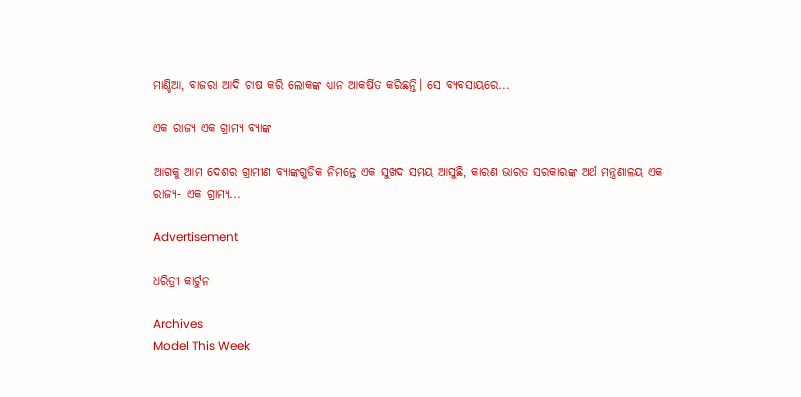ମାଣ୍ଡିଆ, ବାଜରା ଆଦି ଚାଷ କରି ଲୋକଙ୍କ ଧ୍ୟାନ ଆକର୍ଷିତ କରିଛନ୍ତି। ସେ ବ୍ୟବସାୟରେ...

ଏକ ରାଜ୍ୟ ଏକ ଗ୍ରାମ୍ୟ ବ୍ୟାଙ୍କ

ଆଗକୁ ଆମ ଦେଶର ଗ୍ରାମୀଣ ବ୍ୟାଙ୍କଗୁଡିକ ନିମନ୍ତେ ଏକ ସୁଖଦ ସମୟ ଆସୁଛି, କାରଣ ଭାରତ ସରକାରଙ୍କ ଅର୍ଥ ମନ୍ତ୍ରଣାଳୟ ଏକ ରାଜ୍ୟ- ଏକ ଗ୍ରାମ୍ୟ...

Advertisement

ଧରିତ୍ରୀ କାର୍ଟୁନ

Archives
Model This Week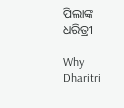ପିଲାଙ୍କ ଧରିତ୍ରୀ

Why Dharitri